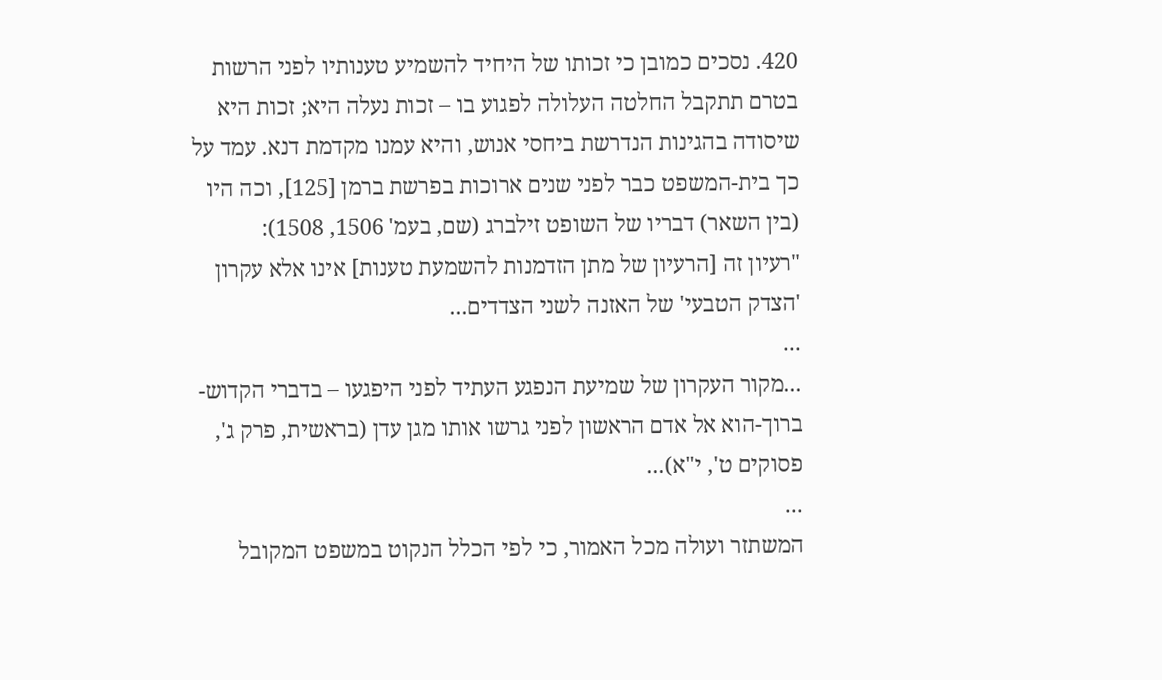420. נסכים כמובן כי זכותו של היחיד להשמיע טענותיו לפני הרשות בטרם תתקבל החלטה העלולה לפגוע בו – זכות נעלה היא; זכות היא שיסודה בהגינות הנדרשת ביחסי אנוש, והיא עמנו מקדמת דנא. עמד על כך בית-המשפט כבר לפני שנים ארוכות בפרשת ברמן [125], וכה היו (בין השאר) דבריו של השופט זילברג (שם, בעמ' 1506, 1508):
"רעיון זה [הרעיון של מתן הזדמנות להשמעת טענות] אינו אלא עקרון 'הצדק הטבעי' של האזנה לשני הצדדים...
...
...מקור העקרון של שמיעת הנפגע העתיד לפני היפגעו – בדברי הקדוש-ברוך-הוא אל אדם הראשון לפני גרשו אותו מגן עדן (בראשית, פרק ג', פסוקים ט', י"א)...
...
המשתזר ועולה מכל האמור, כי לפי הכלל הנקוט במשפט המקובל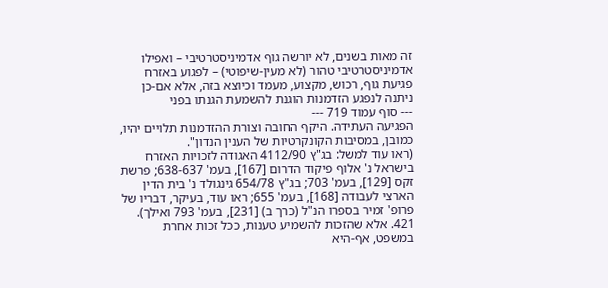זה מאות בשנים, לא יורשה גוף אדמיניסטרטיבי – ואפילו אדמיניסטרטיבי טהור (לא מעין-שיפוטי) – לפגוע באזרח פגיעת גוף, רכוש, מקצוע, מעמד וכיוצא בזה, אלא אם-כן ניתנה לנפגע הזדמנות הוגנת להשמעת הגנתו בפני
--- סוף עמוד 719 ---
הפגיעה העתידה. היקף החובה וצורת ההזדמנות תלויים יהיו, כמובן, במסיבות הקונקרטיות של הענין הנדון".
(ראו עוד למשל: בג"ץ 4112/90 האגודה לזכויות האזרח בישראל נ' אלוף פיקוד הדרום [167], בעמ' 638-637; פרשת זקס [129], בעמ' 703; בג"ץ 654/78 גינגולד נ' בית הדין הארצי לעבודה [168], בעמ' 655; ראו עוד, בעיקר, דבריו של פרופ' זמיר בספרו הנ"ל (כרך ב) [231], בעמ' 793 ואילך).
421. אלא שהזכות להשמיע טענות, ככל זכות אחרת במשפט, אף-היא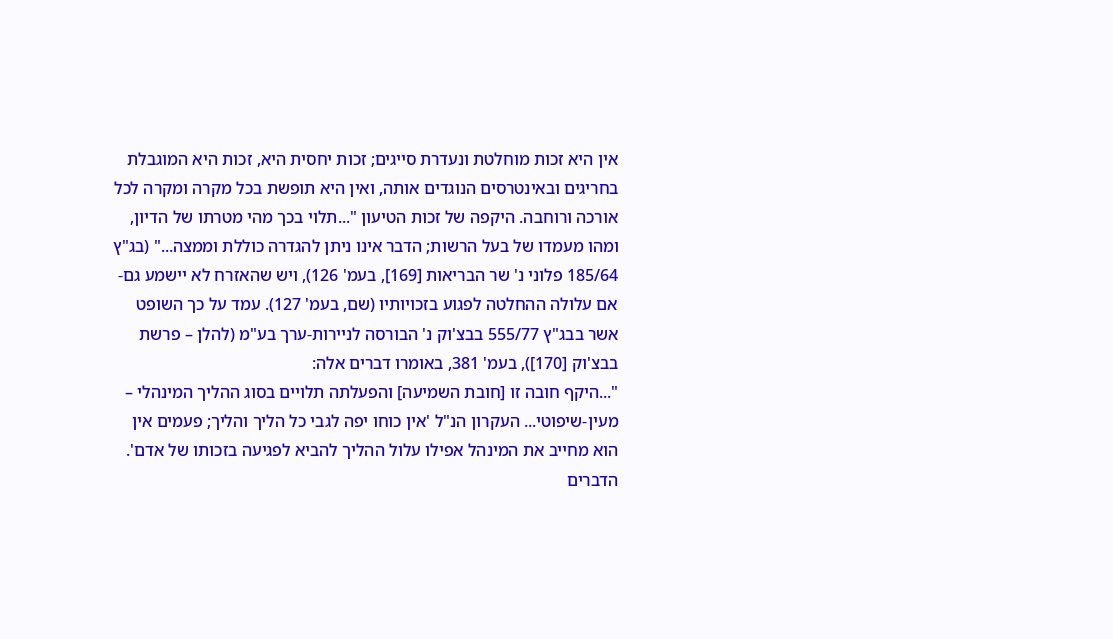אין היא זכות מוחלטת ונעדרת סייגים; זכות יחסית היא, זכות היא המוגבלת בחריגים ובאינטרסים הנוגדים אותה, ואין היא תופשת בכל מקרה ומקרה לכל אורכה ורוחבה. היקפה של זכות הטיעון "...תלוי בכך מהי מטרתו של הדיון, ומהו מעמדו של בעל הרשות; הדבר אינו ניתן להגדרה כוללת וממצה..." (בג"ץ 185/64 פלוני נ' שר הבריאות [169], בעמ' 126), ויש שהאזרח לא יישמע גם-אם עלולה ההחלטה לפגוע בזכויותיו (שם, בעמ' 127). עמד על כך השופט אשר בבג"ץ 555/77 בבצ'וק נ' הבורסה לניירות-ערך בע"מ (להלן – פרשת בבצ'וק [170]), בעמ' 381, באומרו דברים אלה:
"...היקף חובה זו [חובת השמיעה] והפעלתה תלויים בסוג ההליך המינהלי – מעין-שיפוטי... העקרון הנ"ל 'אין כוחו יפה לגבי כל הליך והליך; פעמים אין הוא מחייב את המינהל אפילו עלול ההליך להביא לפגיעה בזכותו של אדם'. הדברים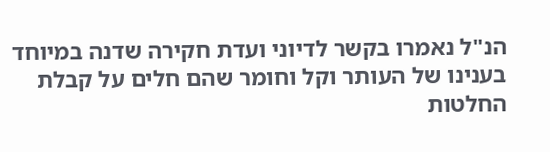הנ"ל נאמרו בקשר לדיוני ועדת חקירה שדנה במיוחד בענינו של העותר וקל וחומר שהם חלים על קבלת החלטות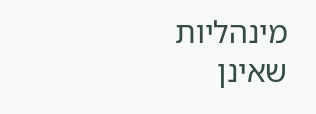מינהליות שאינן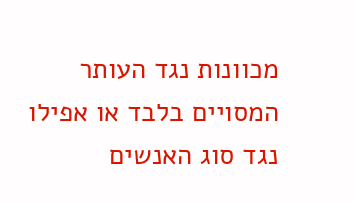מכוונות נגד העותר המסויים בלבד או אפילו נגד סוג האנשים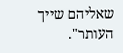שאליהם שייך העותר".